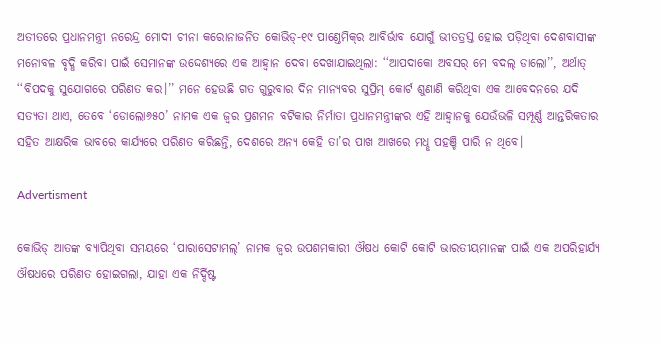ଅତୀତରେ ପ୍ରଧାନମନ୍ତ୍ରୀ ନରେନ୍ଦ୍ର ମୋଦୀ ଚୀନା କରୋନାଜନିତ କୋଭିଡ୍‌-୧୯ ପାଣ୍ତେମିକ୍‌ର ଆବିର୍ଭାବ ଯୋଗୁଁ ଭୀତତ୍ରସ୍ତ ହୋଇ ପଡ଼ିଥିବା ଦେଶବାସୀଙ୍କ ମନୋବଳ ବୃଦ୍ଧି କରିବା ପାଇଁ ସେମାନଙ୍କ ଉଦ୍ଦେଶ୍ୟରେ ଏକ ଆହ୍ବାନ ଦେବା ଦେଖାଯାଇଥିଲା: ‘‘ଆପଦାକୋ ଅବସର‌୍‌ ମେ ବଦଲ୍‌ ଡାଲୋ’’, ଅର୍ଥାତ୍‌ ‘‘ବିପଦକୁ ସୁଯୋଗରେ ପରିଣତ କର।’’ ମନେ ହେଉଛି ଗତ ଗୁରୁବାର ଦିନ ମାନ୍ୟବର ସୁପ୍ରିମ୍‌ କୋର୍ଟ ଶୁଣାଣି କରିଥିବା ଏକ ଆବେଦନରେ ଯଦି ସତ୍ୟତା ଥାଏ, ତେବେ ‘ଡୋଲୋ୬୫୦’ ନାମକ ଏକ ଜ୍ବର ପ୍ରଶମନ ବଟିକାର ନିର୍ମାତା ପ୍ରଧାନମନ୍ତ୍ରୀଙ୍କର ଏହି ଆହ୍ବାନକୁ ଯେଉଁଭଳି ସମ୍ପୂର୍ଣ୍ଣ ଆନ୍ତରିକତାର ସହିତ ଆକ୍ଷରିକ ଭାବରେ କାର୍ଯ୍ୟରେ ପରିଣତ କରିଛନ୍ତି, ଦେଶରେ ଅନ୍ୟ କେହି ତା’ର ପାଖ ଆଖରେ ମଧୢ ପହଞ୍ଚି ପାରି ନ ଥିବେ।

Advertisment

କୋଭିଡ୍‌ ଆତଙ୍କ ବ୍ୟାପିଥିବା ସମୟରେ ‘ପାରାସେଟାମଲ୍‌’ ନାମକ ଜ୍ବର ଉପଶମକାରୀ ଔଷଧ କୋଟି କୋଟି ଭାରତୀୟମାନଙ୍କ ପାଇଁ ଏକ ଅପରିହାର୍ଯ୍ୟ ଔଷଧରେ ପରିଣତ ହୋଇଗଲା, ଯାହା ଏକ ନିର୍ଦ୍ଦିଷ୍ଟ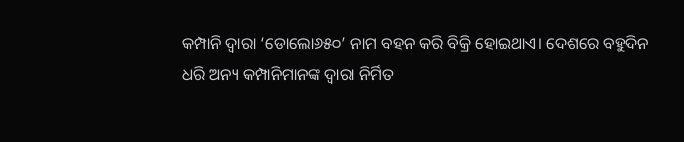କମ୍ପାନି ଦ୍ବାରା ‘ଡୋଲୋ୬୫୦’ ନାମ ବହନ କରି ବିକ୍ରି ହୋଇଥାଏ। ଦେଶରେ ବହୁଦିନ ଧରି ଅନ୍ୟ କମ୍ପାନିମାନଙ୍କ ଦ୍ବାରା ନିର୍ମିତ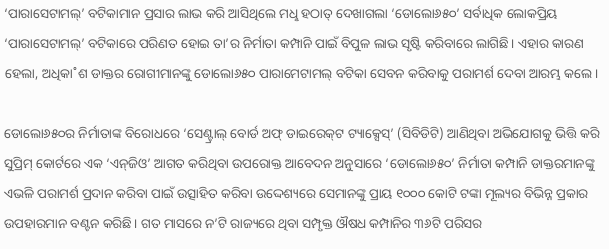‘ପାରାସେଟାମଲ୍‌’ ବଟିକାମାନ ପ୍ରସାର ଲାଭ କରି ଆସିଥିଲେ ମଧୢ ହଠାତ୍‌ ଦେଖାଗଲା ‘ଡୋଲୋ୬୫୦’ ସର୍ବାଧିକ ଲୋକପ୍ରିୟ ‘ପାରାସେଟାମଲ୍‌’ ବଟିକାରେ ପରିଣତ ହୋଇ ତା’ର ନିର୍ମାତା କମ୍ପାନି ପାଇଁ ବିପୁଳ ଲାଭ ସୃଷ୍ଟି କରିବାରେ ଲାଗିଛି। ଏହାର କାରଣ ହେଲା, ଅଧିକା˚ଶ ଡାକ୍ତର ରୋଗୀମାନଙ୍କୁ ଡୋଲୋ୬୫୦ ପାରାମେଟାମଲ୍‌ ବଟିକା ସେବନ କରିବାକୁ ପରାମର୍ଶ ଦେବା ଆରମ୍ଭ କଲେ।

ଡୋଲୋ୬୫୦ର ନିର୍ମାତାଙ୍କ ବିରୋଧରେ ‘ସେଣ୍ଟ୍ରାଲ୍‌ ବୋର୍ଡ ଅଫ୍‌ ଡାଇରେକ୍‌ଟ ଟ୍ୟାକ୍ସେସ୍‌’ (ସିବିଡିଟି) ଆଣିଥିବା ଅଭିଯୋଗକୁ ଭିତ୍ତି କରି ସୁପ୍ରିମ୍‌ କୋର୍ଟରେ ଏକ ‘ଏନ୍‌ଜିଓ’ ଆଗତ କରିଥିବା ଉପରୋକ୍ତ ଆବେଦନ ଅନୁସାରେ ‘ଡୋଲୋ୬୫୦’ ନିର୍ମାତା କମ୍ପାନି ଡାକ୍ତରମାନଙ୍କୁ ଏଭଳି ପରାମର୍ଶ ପ୍ରଦାନ କରିବା ପାଇଁ ଉତ୍ସାହିତ କରିବା ଉଦ୍ଦେଶ୍ୟରେ ସେମାନଙ୍କୁ ପ୍ରାୟ ୧୦୦୦ କୋଟି ଟଙ୍କା ମୂଲ୍ୟର ବିଭିନ୍ନ ପ୍ରକାର ଉପହାରମାନ ବଣ୍ଟନ କରିଛି। ଗତ ମାସରେ ନ’ଟି ରାଜ୍ୟରେ ଥିବା ସମ୍ପୃକ୍ତ ଔଷଧ କମ୍ପାନିର ୩୬ଟି ପରିସର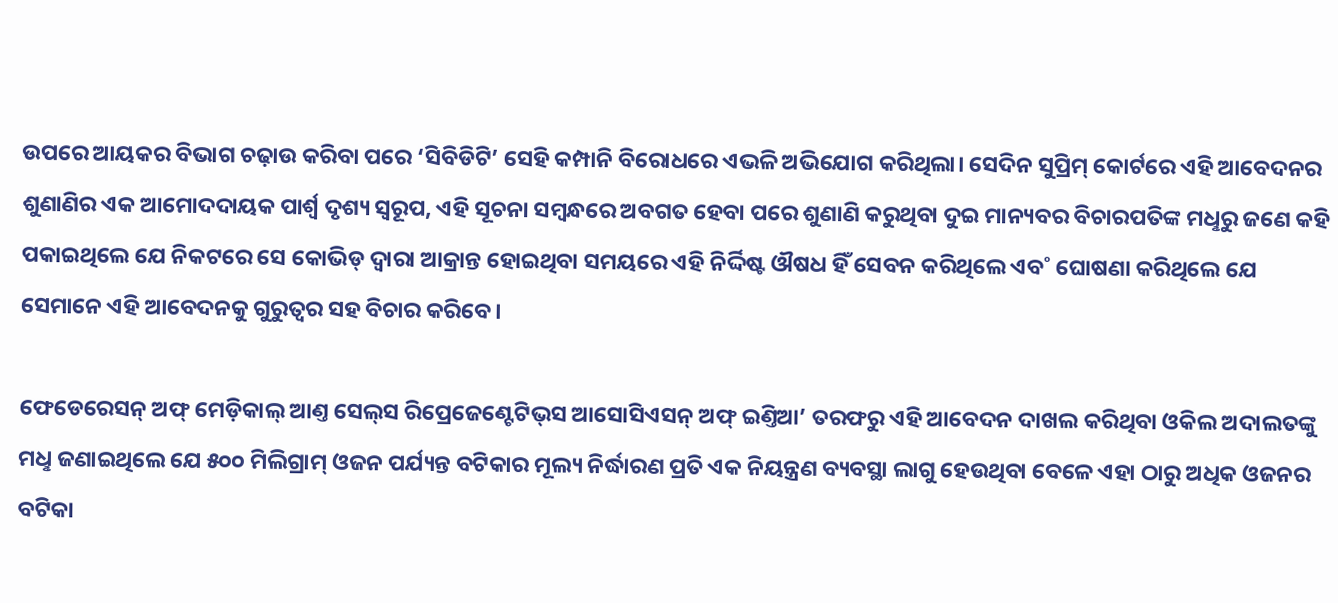ଉପରେ ଆୟକର ବିଭାଗ ଚଢ଼ାଉ କରିବା ପରେ ‘ସିବିଡିଟି’ ସେହି କମ୍ପାନି ବିରୋଧରେ ଏଭଳି ଅଭିଯୋଗ କରିଥିଲା। ସେଦିନ ସୁପ୍ରିମ୍‌ କୋର୍ଟରେ ଏହି ଆବେଦନର ଶୁଣାଣିର ଏକ ଆମୋଦଦାୟକ ପାର୍ଶ୍ବ ଦୃଶ୍ୟ ସ୍ବରୂପ, ଏହି ସୂଚନା ସମ୍ବନ୍ଧରେ ଅବଗତ ହେବା ପରେ ଶୁଣାଣି କରୁଥିବା ଦୁଇ ମାନ୍ୟବର ବିଚାରପତିଙ୍କ ମଧୢରୁ ଜଣେ କହି ପକାଇଥିଲେ ଯେ ନିକଟରେ ସେ କୋଭିଡ୍‌ ଦ୍ବାରା ଆକ୍ରାନ୍ତ ହୋଇଥିବା ସମୟରେ ଏହି ନିର୍ଦ୍ଦିଷ୍ଟ ଔଷଧ ହିଁ ସେବନ କରିଥିଲେ ଏବ˚ ଘୋଷଣା କରିଥିଲେ ଯେ ସେମାନେ ଏହି ଆବେଦନକୁ ଗୁରୁତ୍ବର ସହ ବିଚାର କରିବେ।

ଫେଡେରେସନ୍‌ ଅଫ୍‌ ମେଡ଼ିକାଲ୍‌ ଆଣ୍ତ ସେଲ୍‌ସ ରିପ୍ରେଜେଣ୍ଟେଟିଭ୍‌ସ ଆସୋସିଏସନ୍‌ ଅଫ୍‌ ଇଣ୍ତିଆ’ ତରଫରୁ ଏହି ଆବେଦନ ଦାଖଲ କରିଥିବା ଓକିଲ ଅଦାଲତଙ୍କୁ ମଧୢ ଜଣାଇଥିଲେ ଯେ ୫୦୦ ମିଲିଗ୍ରାମ୍‌ ଓଜନ ପର୍ଯ୍ୟନ୍ତ ବଟିକାର ମୂଲ୍ୟ ନିର୍ଦ୍ଧାରଣ ପ୍ରତି ଏକ ନିୟନ୍ତ୍ରଣ ବ୍ୟବସ୍ଥା ଲାଗୁ ହେଉଥିବା ବେଳେ ଏହା ଠାରୁ ଅଧିକ ଓଜନର ବଟିକା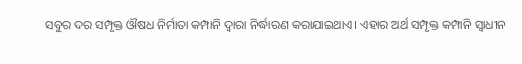ସବୁର ଦର ସମ୍ପୃକ୍ତ ଔଷଧ ନିର୍ମାତା କମ୍ପାନି ଦ୍ବାରା ନିର୍ଦ୍ଧାରଣ କରାଯାଇଥାଏ। ଏହାର ଅର୍ଥ ସମ୍ପୃକ୍ତ କମ୍ପାନି ସ୍ବାଧୀନ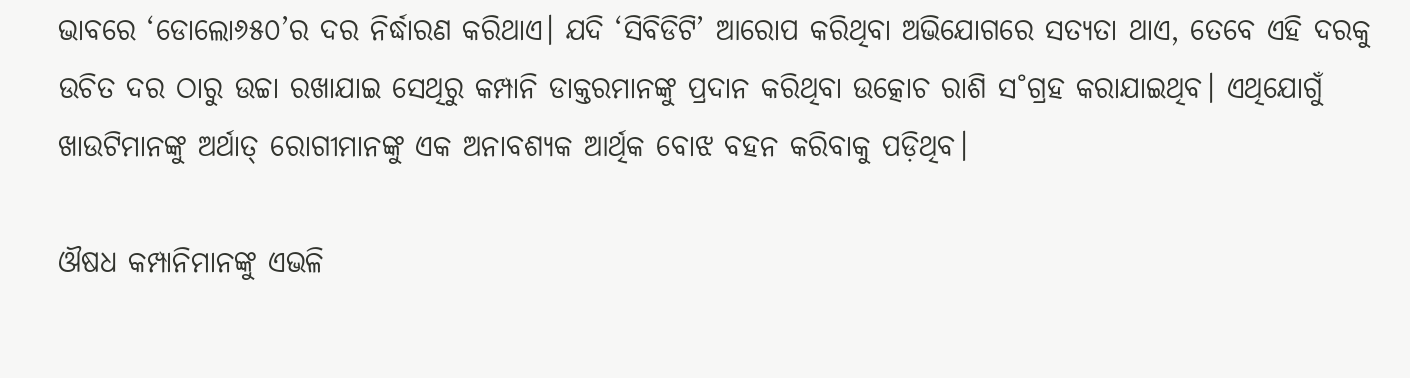ଭାବରେ ‘ଡୋଲୋ୬୫୦’ର ଦର ନିର୍ଦ୍ଧାରଣ କରିଥାଏ। ଯଦି ‘ସିବିଡିଟି’ ଆରୋପ କରିଥିବା ଅଭିଯୋଗରେ ସତ୍ୟତା ଥାଏ, ତେବେ ଏହି ଦରକୁ ଉଚିତ ଦର ଠାରୁ ଉଚ୍ଚା ରଖାଯାଇ ସେଥିରୁ କମ୍ପାନି ଡାକ୍ତରମାନଙ୍କୁ ପ୍ରଦାନ କରିଥିବା ଉତ୍କୋଚ ରାଶି ସ˚ଗ୍ରହ କରାଯାଇଥିବ। ଏଥିଯୋଗୁଁ ଖାଉଟିମାନଙ୍କୁ ଅର୍ଥାତ୍‌ ରୋଗୀମାନଙ୍କୁ ଏକ ଅନାବଶ୍ୟକ ଆର୍ଥିକ ବୋଝ ବହନ କରିବାକୁ ପଡ଼ିଥିବ।

ଔଷଧ କମ୍ପାନିମାନଙ୍କୁ ଏଭଳି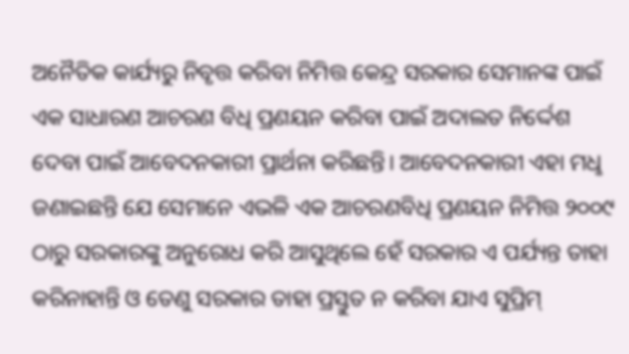ଅନୈତିକ କାର୍ଯ୍ୟରୁ ନିବୃତ୍ତ କରିବା ନିମିତ୍ତ କେନ୍ଦ୍ର ସରକାର ସେମାନଙ୍କ ପାଇଁ ଏକ ସାଧାରଣ ଆଚରଣ ବିଧି ପ୍ରଣୟନ କରିବା ପାଇଁ ଅଦାଲତ ନିର୍ଦ୍ଦେଶ ଦେବା ପାଇଁ ଆବେଦନକାରୀ ପ୍ରାର୍ଥନା କରିଛନ୍ତି। ଆବେଦନକାରୀ ଏହା ମଧୢ ଜଣାଇଛନ୍ତି ଯେ ସେମାନେ ଏଭଳି ଏକ ଆଚରଣବିଧି ପ୍ରଣୟନ ନିମିତ୍ତ ୨୦୦୯ ଠାରୁ ସରକାରଙ୍କୁ ଅନୁରୋଧ କରି ଆସୁଥିଲେ ହେଁ ସରକାର ଏ ପର୍ଯ୍ୟନ୍ତ ତାହା କରିନାହାନ୍ତି ଓ ତେଣୁ ସରକାର ତାହା ପ୍ରସ୍ତୁତ ନ କରିବା ଯାଏ ସୁପ୍ରିମ୍‌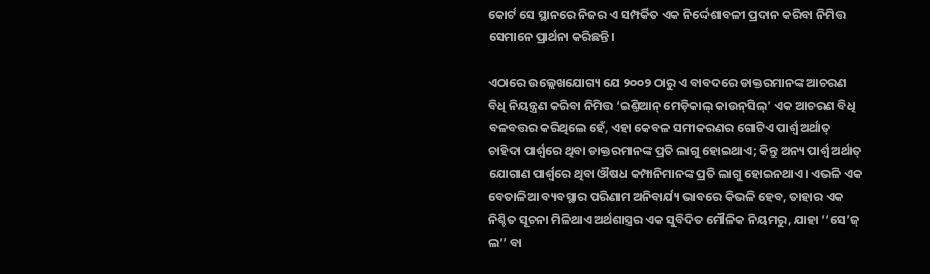କୋର୍ଟ ସେ ସ୍ଥାନରେ ନିଜର ଏ ସମ୍ପର୍କିତ ଏକ ନିର୍ଦ୍ଦେଶାବଳୀ ପ୍ରଦାନ କରିବା ନିମିତ୍ତ ସେମାନେ ପ୍ରାର୍ଥନା କରିଛନ୍ତି।

ଏଠାରେ ଉଲ୍ଲେଖଯୋଗ୍ୟ ଯେ ୨୦୦୨ ଠାରୁ ଏ ବାବଦରେ ଡାକ୍ତରମାନଙ୍କ ଆଚରଣ ବିଧି ନିୟନ୍ତ୍ରଣ କରିବା ନିମିତ୍ତ ‘ଇଣ୍ତିଆନ୍‌ ମେଡ଼ିକାଲ୍‌ କାଉନ୍‌ସିଲ୍‌’ ଏକ ଆଚରଣ ବିଧି ବଳବତ୍ତର କରିଥିଲେ ହେଁ, ଏହା କେବଳ ସମୀକରଣର ଗୋଟିଏ ପାର୍ଶ୍ବ ଅର୍ଥାତ୍‌ ଚାହିଦା ପାର୍ଶ୍ବରେ ଥିବା ଡାକ୍ତରମାନଙ୍କ ପ୍ରତି ଲାଗୁ ହୋଇଥାଏ; କିନ୍ତୁ ଅନ୍ୟ ପାର୍ଶ୍ବ ଅର୍ଥାତ୍‌ ଯୋଗାଣ ପାର୍ଶ୍ବରେ ଥିବା ଔଷଧ କମ୍ପାନିମାନଙ୍କ ପ୍ରତି ଲାଗୁ ହୋଇନଥାଏ। ଏଭଳି ଏକ ବେତାଳିଆ ବ୍ୟବସ୍ଥାର ପରିଣାମ ଅନିବାର୍ଯ୍ୟ ଭାବରେ କିଭଳି ହେବ, ତାହାର ଏକ ନିଶ୍ଚିତ ସୂଚନା ମିଳିଥାଏ ଅର୍ଥଶାସ୍ତ୍ରର ଏକ ସୁବିଦିତ ମୌଳିକ ନିୟମରୁ, ଯାହା ‘‘ସେ’ଜ୍‌ ଲ’’ ବା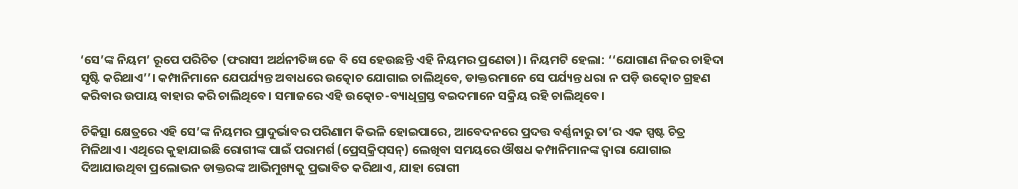‘ସେ’ଙ୍କ ନିୟମ’ ରୂପେ ପରିଚିତ (ଫରାସୀ ଅର୍ଥନୀତିଜ୍ଞ ଜେ ବି ସେ ହେଉଛନ୍ତି ଏହି ନିୟମର ପ୍ରଣେତା)। ନିୟମଟି ହେଲା: ‘‘ଯୋଗାଣ ନିଜର ଚାହିଦା ସୃଷ୍ଟି କରିଥାଏ’’। କମ୍ପାନିମାନେ ଯେପର୍ଯ୍ୟନ୍ତ ଅବାଧରେ ଉତ୍କୋଚ ଯୋଗାଇ ଚାଲିଥିବେ, ଡାକ୍ତରମାନେ ସେ ପର୍ଯ୍ୟନ୍ତ ଧରା ନ ପଡ଼ି ଉତ୍କୋଚ ଗ୍ରହଣ କରିବାର ଉପାୟ ବାହାର କରି ଚାଲିଥିବେ। ସମାଜରେ ଏହି ଉତ୍କୋଚ-ବ୍ୟାଧିଗ୍ରସ୍ତ ବଇଦମାନେ ସକ୍ରିୟ ରହି ଚାଲିଥିବେ।

ଚିକିତ୍ସା କ୍ଷେତ୍ରରେ ଏହି ସେ’ଙ୍କ ନିୟମର ପ୍ରାଦୁର୍ଭାବର ପରିଣାମ କିଭଳି ହୋଇପାରେ, ଆବେଦନରେ ପ୍ରଦତ୍ତ ବର୍ଣ୍ଣନାରୁ ତା’ର ଏକ ସ୍ପଷ୍ଟ ଚିତ୍ର ମିଳିଥାଏ। ଏଥିରେ କୁହାଯାଇଛି ରୋଗୀଙ୍କ ପାଇଁ ପରାମର୍ଶ (ପ୍ରେସ୍‌କ୍ରିପ୍‌ସନ୍‌) ଲେଖିବା ସମୟରେ ଔଷଧ କମ୍ପାନିମାନଙ୍କ ଦ୍ବାରା ଯୋଗାଇ ଦିଆଯାଉଥିବା ପ୍ରଲୋଭନ ଡାକ୍ତରଙ୍କ ଆଭିମୁଖ୍ୟକୁ ପ୍ରଭାବିତ କରିଥାଏ, ଯାହା ରୋଗୀ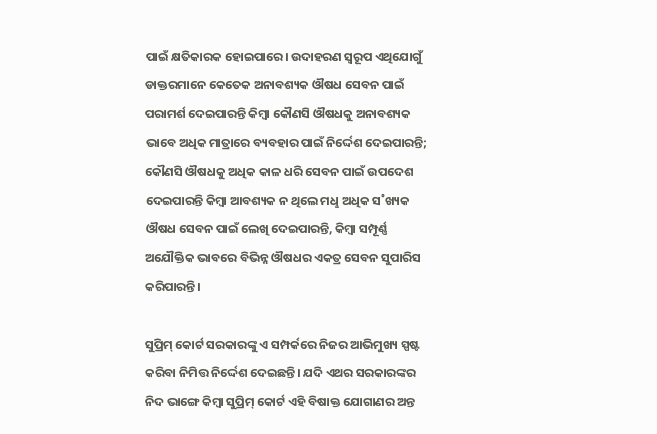ପାଇଁ କ୍ଷତିକାରକ ହୋଇପାରେ। ଉଦାହରଣ ସ୍ବରୂପ ଏଥିଯୋଗୁଁ ଡାକ୍ତରମାନେ କେତେକ ଅନାବଶ୍ୟକ ଔଷଧ ସେବନ ପାଇଁ ପରାମର୍ଶ ଦେଇପାରନ୍ତି କିମ୍ବା କୌଣସି ଔଷଧକୁ ଅନାବଶ୍ୟକ ଭାବେ ଅଧିକ ମାତ୍ରାରେ ବ୍ୟବହାର ପାଇଁ ନିର୍ଦ୍ଦେଶ ଦେଇପାରନ୍ତି; କୌଣସି ଔଷଧକୁ ଅଧିକ କାଳ ଧରି ସେବନ ପାଇଁ ଉପଦେଶ ଦେଇପାରନ୍ତି କିମ୍ବା ଆବଶ୍ୟକ ନ ଥିଲେ ମଧୢ ଅଧିକ ସ˚ଖ୍ୟକ ଔଷଧ ସେବନ ପାଇଁ ଲେଖି ଦେଇପାରନ୍ତି, କିମ୍ବା ସମ୍ପୂର୍ଣ୍ଣ ଅଯୌକ୍ତିକ ଭାବରେ ବିଭିନ୍ନ ଔଷଧର ଏକତ୍ର ସେବନ ସୁପାରିସ କରିପାରନ୍ତି।

ସୁପ୍ରିମ୍‌ କୋର୍ଟ ସରକାରଙ୍କୁ ଏ ସମ୍ପର୍କରେ ନିଜର ଆଭିମୁଖ୍ୟ ସ୍ପଷ୍ଟ କରିବା ନିମିତ୍ତ ନିର୍ଦ୍ଦେଶ ଦେଇଛନ୍ତି। ଯଦି ଏଥର ସରକାରଙ୍କର ନିଦ ଭାଙ୍ଗେ କିମ୍ବା ସୁପ୍ରିମ୍‌ କୋର୍ଟ ଏହି ବିଷାକ୍ତ ଯୋଗାଣର ଅନ୍ତ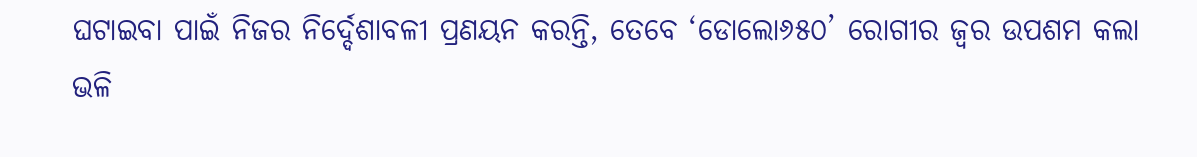ଘଟାଇବା ପାଇଁ ନିଜର ନିର୍ଦ୍ଦେଶାବଳୀ ପ୍ରଣୟନ କରନ୍ତି, ତେବେ ‘ଡୋଲୋ୬୫୦’ ରୋଗୀର ଜ୍ବର ଉପଶମ କଲା ଭଳି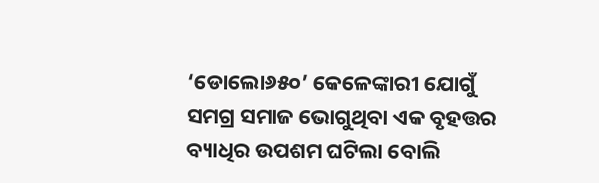‘ଡୋଲୋ୬୫୦’ କେଳେଙ୍କାରୀ ଯୋଗୁଁ ସମଗ୍ର ସମାଜ ଭୋଗୁଥିବା ଏକ ବୃହତ୍ତର ବ୍ୟାଧିର ଉପଶମ ଘଟିଲା ବୋଲି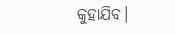କୁହାଯିବ।